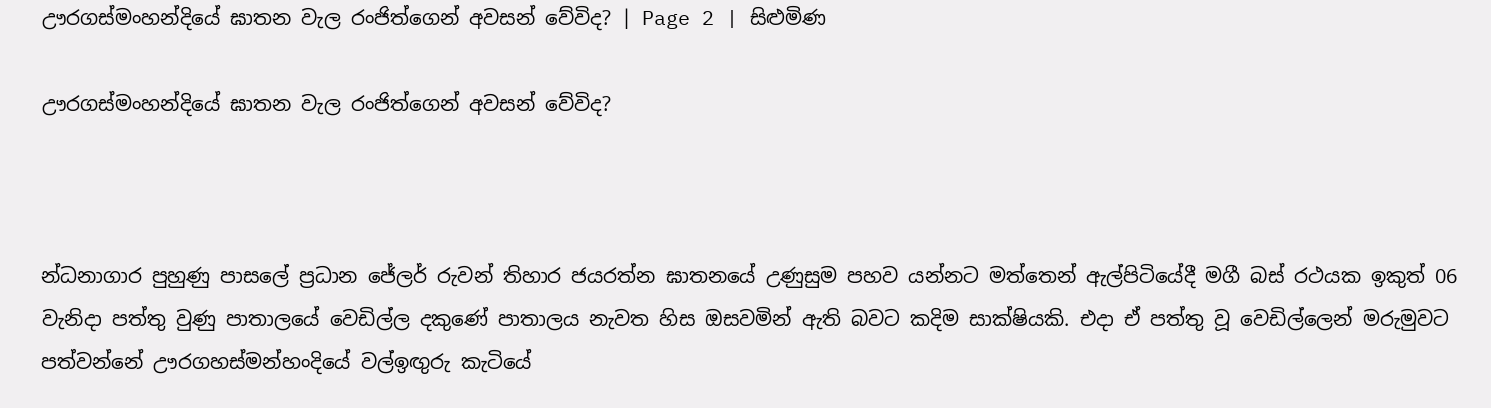ඌරගස්මංහන්දියේ ඝාතන වැල රංජිත්ගෙන් අවසන් වේවිද? | Page 2 | සිළුමිණ

ඌරගස්මංහන්දියේ ඝාතන වැල රංජිත්ගෙන් අවසන් වේවිද?



න්ධනාගාර පුහුණු පාසලේ ප්‍රධාන ජේලර් රුවන් තිහාර ජයරත්න ඝාතනයේ උණුසුම පහව යන්නට මත්තෙන් ඇල්පිටියේදී මගී බස් රථයක ඉකුත් 06 වැනිදා පත්තු වුණු පාතාලයේ වෙඩිල්ල දකුණේ පාතාලය නැවත හිස ඔසවමින් ඇති බවට කදිම සාක්ෂියකි. එදා ඒ පත්තු වූ වෙඩිල්ලෙන් මරුමුවට පත්වන්නේ ඌරගහස්මන්හංදියේ වල්ඉඟුරු කැටියේ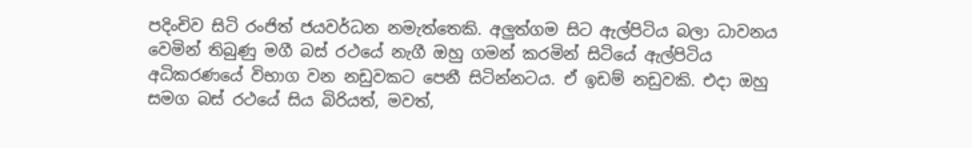පදිංචිව සිටි රංජිත් ජයවර්ධන නමැත්තෙකි. අලුත්ගම සිට ඇල්පිටිය බලා ධාවනය වෙමින් තිබුණු මගී බස් රථයේ නැගී ඔහු ගමන් කරමින් සිටියේ ඇල්පිටිය අධිකරණයේ විභාග වන නඩුවකට පෙනී සිටින්නටය. ඒ ඉඩම් නඩුවකි. එදා ඔහු සමග බස් රථයේ සිය බිරියත්, මවත්,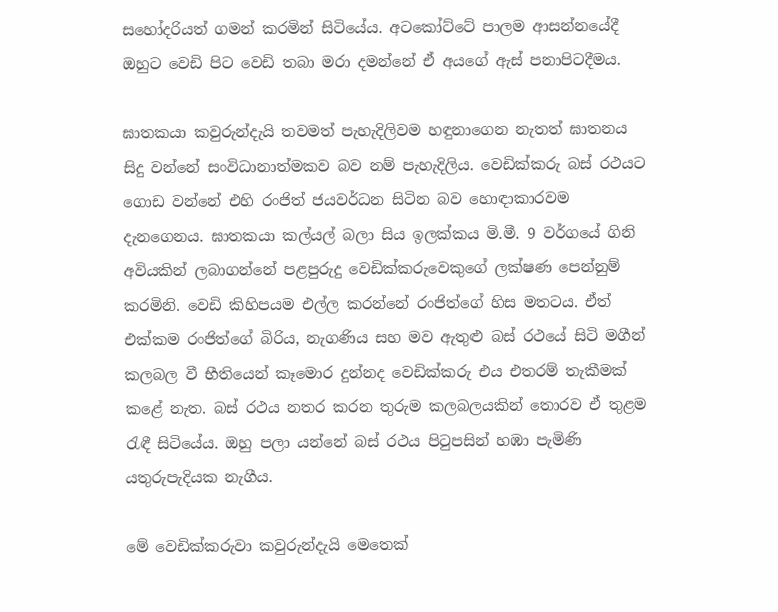සහෝදරියත් ගමන් කරමින් සිටියේය. අටකෝට්ටේ පාලම ආසන්නයේදී ඔහුට වෙඩි පිට වෙඩි තබා මරා දමන්නේ ඒ අයගේ ඇස් පනාපිටදීමය.

ඝාතකයා කවුරුන්දැයි තවමත් පැහැදිලිවම හඳුනාගෙන නැතත් ඝාතනය සිදු වන්නේ සංවිධානාත්මකව බව නම් පැහැදිලිය. වෙඩික්කරු බස් රථයට ගොඩ වන්නේ එහි රංජිත් ජයවර්ධන සිටින බව හොඳාකාරවම දැනගෙනය. ඝාතකයා කල්යල් බලා සිය ඉලක්කය මි.මී. 9 වර්ගයේ ගිනි අවියකින් ලබාගන්නේ පළපුරුදු වෙඩික්කරුවෙකුගේ ලක්ෂණ පෙන්නුම් කරමිනි. වෙඩි කිහිපයම එල්ල කරන්නේ රංජිත්ගේ හිස මතටය. ඒත් එක්කම රංජිත්ගේ බිරිය, නැගණිය සහ මව ඇතුළු බස් රථයේ සිටි මගීන් කලබල වී භීතියෙන් කෑමොර දුන්නද වෙඩික්කරු එය එතරම් තැකීමක් කළේ නැත. බස් රථය නතර කරන තුරුම කලබලයකින් තොරව ඒ තුළම රැඳී සිටියේය. ඔහු පලා යන්නේ බස් රථය පිටුපසින් හඹා පැමිණි යතුරුපැදියක නැගීය.

මේ වෙඩික්කරුවා කවුරුන්දැයි මෙතෙක්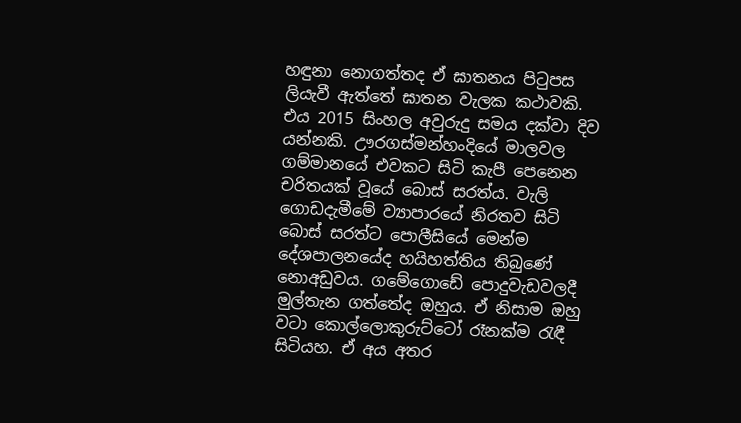හඳුනා නොගත්තද ඒ ඝාතනය පිටුපස ලියැවී ඇත්තේ ඝාතන වැලක කථාවකි. එය 2015 සිංහල අවුරුදු සමය දක්වා දිව යන්නකි. ඌරගස්මන්හංදියේ මාලවල ගම්මානයේ එවකට සිටි කැපී පෙනෙන චරිතයක් වූයේ බොස් සරත්ය. වැලි ගොඩදැමීමේ ව්‍යාපාරයේ නිරතව සිටි බොස් සරත්ට පොලීසියේ මෙන්ම දේශපාලනයේද හයිහත්තිය තිබුණේ නොඅඩුවය. ගමේගොඩේ පොදුවැඩවලදී මුල්තැන ගත්තේද ඔහුය. ඒ නිසාම ඔහු වටා කොල්ලොකුරුට්ටෝ රෑනක්ම රැඳී සිටියහ. ඒ අය අතර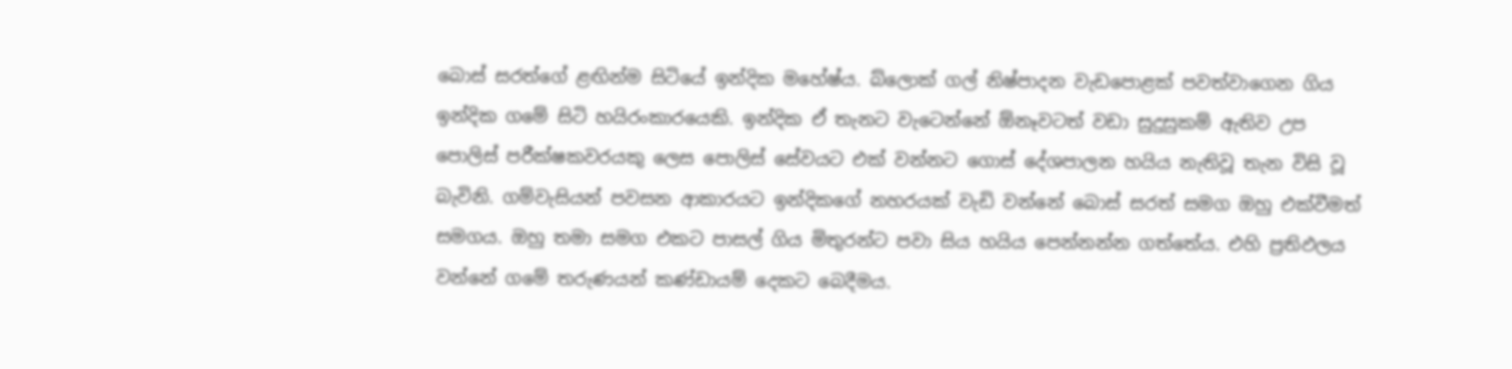බොස් සරත්ගේ ළඟින්ම සිටියේ ඉන්දික මහේෂ්ය. බ්ලොක් ගල් නිෂ්පාදන වැඩපොළක් පවත්වාගෙන ගිය ඉන්දික ගමේ සිටි හයිරංකාරයෙකි. ඉන්දික ඒ තැනට වැටෙන්නේ ඕනෑවටත් වඩා සුදුසුකම් ඇතිව උප පොලිස් පරීක්ෂකවරයකු ලෙස පොලිස් සේවයට එක් වන්නට ගොස් දේශපාලන හයිය නැතිවූ තැන විසි වූ බැවිනි. ගම්වැසියන් පවසන ආකාරයට ඉන්දිකගේ නහරයක් වැඩි වන්නේ බොස් සරත් සමග ඔහු එක්වීමත් සමගය. ඔහු තමා සමග එකට පාසල් ගිය මිතුරන්ට පවා සිය හයිය පෙන්නන්න ගත්තේය. එහි ප්‍රතිඵලය වන්නේ ගමේ තරුණයන් කණ්ඩායම් දෙකට බෙදීමය.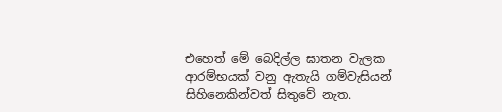එහෙත් මේ බෙදිල්ල ඝාතන වැලක ආරම්භයක් වනු ඇතැයි ගම්වැසියන් සිහිනෙකින්වත් සිතුවේ නැත.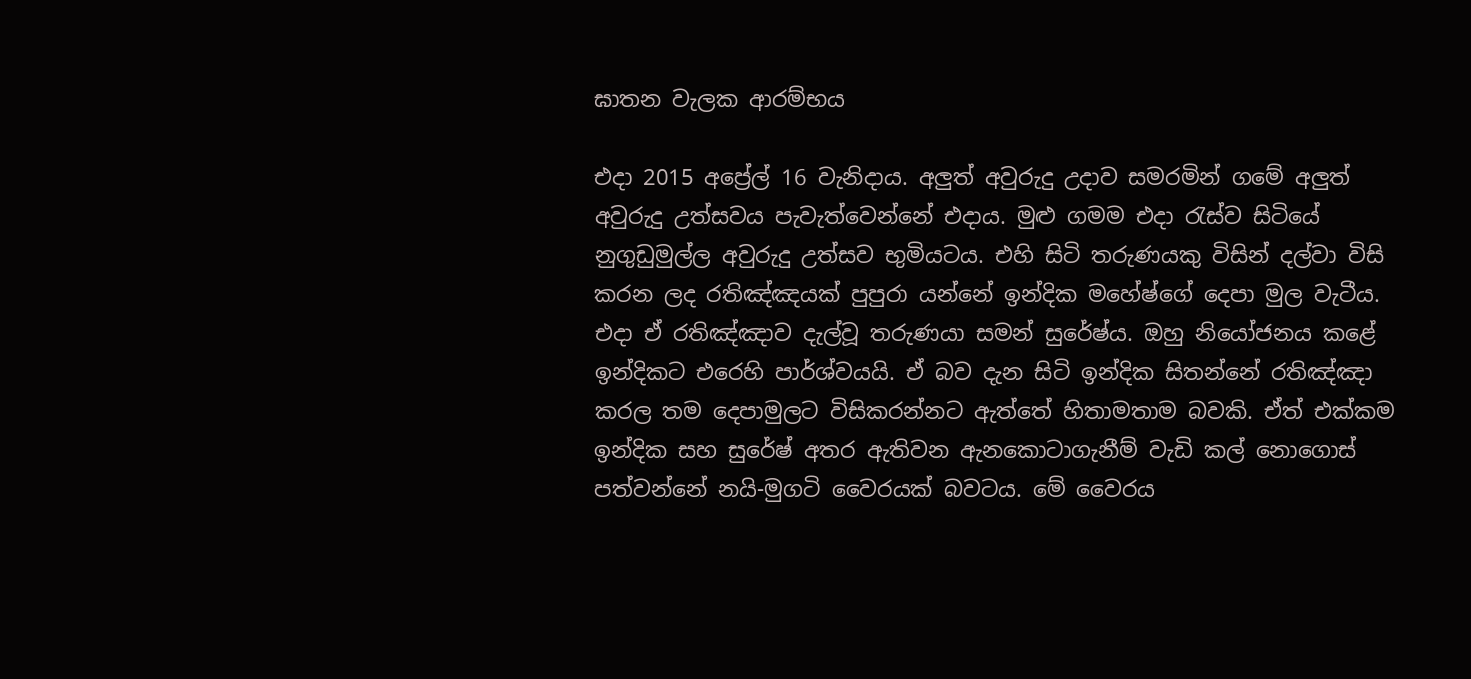ඝාතන වැලක ආරම්භය

එදා 2015 අප්‍රේල් 16 වැනිදාය. අලුත් අවුරුදු උදාව සමරමින් ගමේ අලුත් අවුරුදු උත්සවය පැවැත්වෙන්නේ එදාය. මුළු ගමම එදා රැස්ව සිටියේ නුගුඩුමුල්ල අවුරුදු උත්සව භුමියටය. එහි සිටි තරුණයකු විසින් දල්වා විසි කරන ලද රතිඤ්ඤයක් පුපුරා යන්නේ ඉන්දික මහේෂ්ගේ දෙපා මුල වැටීය. එදා ඒ රතිඤ්ඤාව දැල්වූ තරුණයා සමන් සුරේෂ්ය. ඔහු නියෝජනය කළේ ඉන්දිකට එරෙහි පාර්ශ්වයයි. ඒ බව දැන සිටි ඉන්දික සිතන්නේ රතිඤ්ඤා කරල තම දෙපාමුලට විසිකරන්නට ඇත්තේ හිතාමතාම බවකි. ඒත් එක්කම ඉන්දික සහ සුරේෂ් අතර ඇතිවන ඇනකොටාගැනීම් වැඩි කල් නොගොස් පත්වන්නේ නයි-මුගටි ‍වෛරයක් බවටය. මේ වෛරය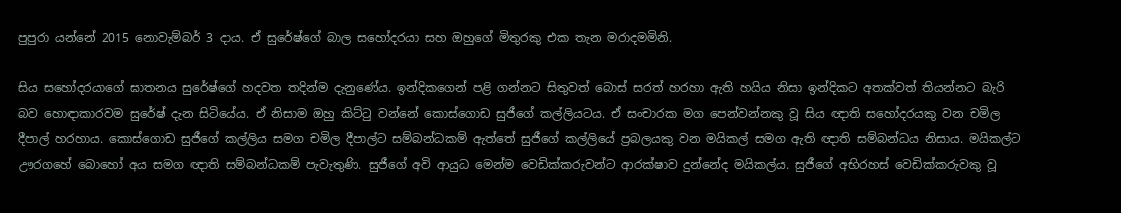පුපුරා යන්නේ 2015 නොවැම්බර් 3 දාය. ඒ සුරේෂ්ගේ බාල සහෝදරයා සහ ඔහුගේ මිතුරකු එක තැන මරාදමමිනි.

සිය සහෝදරයාගේ ඝාතනය සුරේෂ්ගේ හදවත තදින්ම දැනුණේය. ඉන්දිකගෙන් පළි ගන්නට සිතුවත් බොස් සරත් හරහා ඇති හයිය නිසා ඉන්දිකට අතක්වත් තියන්නට බැරි බව හොඳාකාරවම සුරේෂ් දැන සිටියේය. ඒ නිසාම ඔහු කිට්ටු වන්නේ කොස්ගොඩ සුජීගේ කල්ලියටය. ඒ සංචාරක මග පෙන්වන්නකු වූ සිය ඥාති සහෝදරයකු වන චමිල දීපාල් හරහාය. කොස්ගොඩ සුජීගේ කල්ලිය සමග චමිල දීපාල්ට සම්බන්ධකම් ඇත්තේ සුජීගේ කල්ලියේ ප්‍රබලයකු වන මයිකල් සමග ඇති ඥාති සම්බන්ධය නිසාය. මයිකල්ට ඌරගහේ බොහෝ අය සමග ඥාති සම්බන්ධකම් පැවැතුණි. සුජීගේ අවි ආයුධ මෙන්ම වෙඩික්කරුවන්ට ආරක්ෂාව දුන්නේද මයිකල්ය. සුජීගේ අභිරහස් වෙඩික්කරුවකු වූ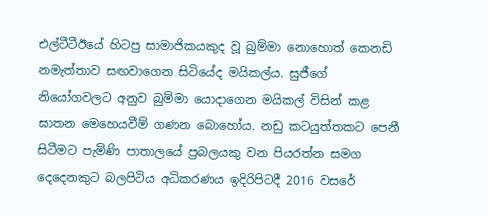එල්ටීටීඊයේ හිටපු සාමාජිකයකුද වූ බුම්මා නොහොත් කෙනඩි නමැත්තාව සඟවාගෙන සිටියේද මයිකල්ය. සුජීගේ නියෝගවලට අනුව බුම්මා යොදාගෙන මයිකල් විසින් කළ ඝාතන මෙහෙයවීම් ගණන බොහෝය. නඩු කටයුත්තකට පෙනී සිටීමට පැමිණි පාතාලයේ ප්‍රබලයකු වන පියරත්න සමග දෙදෙනකුට බලපිටිය අධිකරණය ඉදිරිපිටදී 2016 වසරේ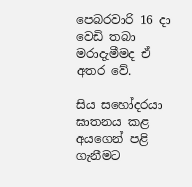පෙබරවාරි 16 දා වෙඩි තබා මරාදැමීමද ඒ අතර වේ.

සිය සහෝදරයා ඝාතනය කළ අයගෙන් පළි ගැනීමට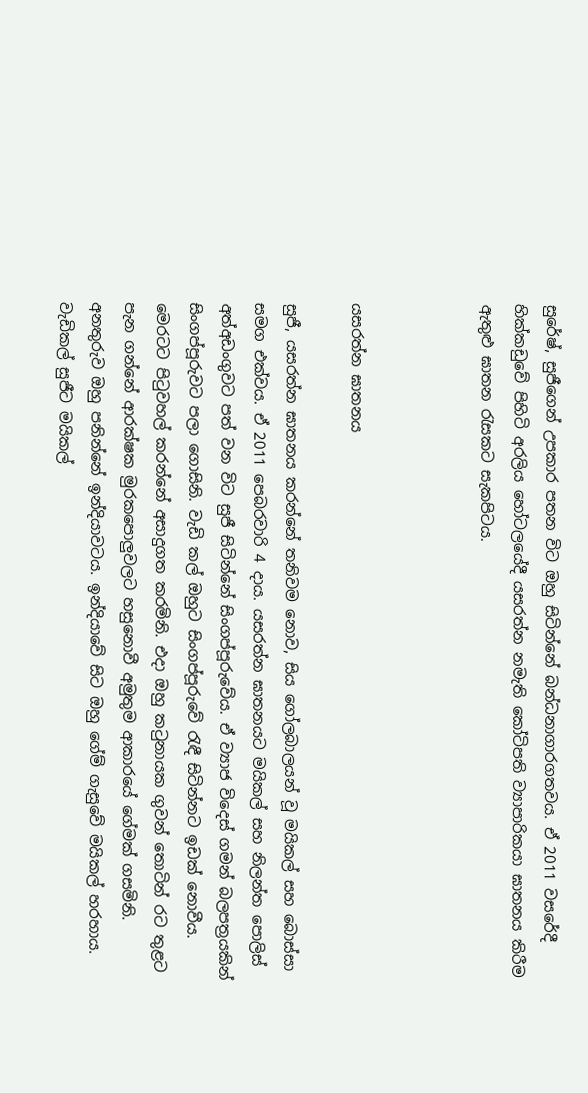සුරේෂ්, සුජීගෙන් උපකාර පතන විට ඔහු සිටින්නේ බන්ධනාගාරගතවය. ඒ 2011 වසරේදී හික්කඩුවේ පිහිටි අරලිය හෝටලයේදී යසරත්න නමැති කෝටිපති ව්‍යාපාරිකයා ඝාතනය කිරීම ඇතුළු ඝාතන රැසකට සැකපිටය.



යසරත්න ඝාතනය

සුජී, යසරත්න ඝාතනය කරන්නේ තනිවම නොව, සිය ගෝලබාලයන් වූ මයිකල් සහ බොස්සා සමග එක්වය. ඒ 2011 පෙබරවාරි 4 දාය. යසරත්න ඝාතනයට මයිකල් සහ නිලන්ත පොලිස් අත්අඩංගුවට පත් වන විට සුජී සිටින්නේ සිංගප්පූරුවේය. ඒ ව්‍යාජ විදෙස් ගමන් බලපත්‍රයකින් සිංගප්පූරුවට පලා ගොසිනි. වැඩි කල් ඔහුට සිංගප්පූරුවේ රැඳී සිටින්නට ඉඩක් නොවීය. මෙරටට පිටුවහල් කරන්නේ අසාදුගත කරමිනි. එදා ඔහු කටුනායක ගුවන් තොටින් රට තුළට පැන ගන්නේ ආරක්ෂක මුරකපොලුවලට හසුනොවී අමුතුම ආකාරයේ ගේමක් ගසමිනි. අනතුරුව ඔහු පනින්නේ ඉන්දියාවටය. ඉන්දියාවේ සිට ඔහු ගේම් ගැසුවේ මයිකල් හරහාය. වැඩිකල් සුජීට මයිකල්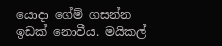යොදා ගේම් ගසන්න ඉඩක් නොවීය. මයිකල්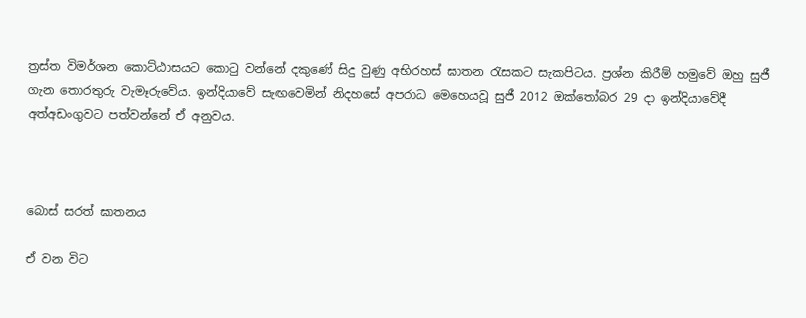ත්‍රස්ත විමර්ශන කොට්ඨාසයට කොටු වන්නේ දකුණේ සිදු වුණු අභිරහස් ඝාතන රැසකට සැකපිටය. ප්‍රශ්න කිරීම් හමුවේ ඔහු සුජී ගැන තොරතුරු වැමෑරුවේය. ඉන්දියාවේ සැඟවෙමින් නිදහසේ අපරාධ මෙහෙයවූ සුජී 2012 ඔක්තෝබර 29 දා ඉන්දියාවේදී අත්අඩංගුවට පත්වන්නේ ඒ අනුවය.



බොස් සරත් ඝාතනය

ඒ වන විට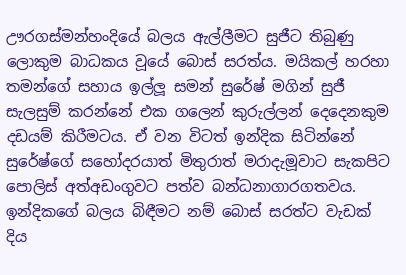ඌරගස්මන්හංදියේ බලය ඇල්ලීමට සුජීට තිබුණු ලොකුම බාධකය වූයේ බොස් සරත්ය. මයිකල් හරහා තමන්ගේ සහාය ඉල්ලූ සමන් සුරේෂ් මගින් සුජී සැලසුම් කරන්නේ එක ගලෙන් කුරුල්ලන් දෙදෙනකුම දඩයම් කිරීමටය. ඒ වන විටත් ඉන්දික සිටින්නේ සුරේෂ්ගේ සහෝදරයාත් මිතුරාත් මරාදැමූවාට සැකපිට පොලිස් අත්අඩංගුවට පත්ව බන්ධනාගාරගතවය. ඉන්දිකගේ බලය බිඳීමට නම් බොස් සරත්ට වැඩක් දිය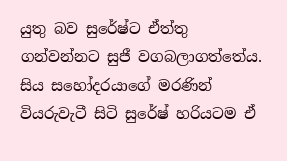යුතු බව සුරේෂ්ට ඒත්තු ගන්වන්නට සුජී වගබලාගත්තේය. සිය සහෝදරයාගේ මරණින් වියරුවැටී සිටි සුරේෂ් හරියටම ඒ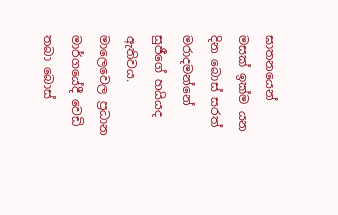ඝාතනයෙන් මසක් ඉක්ම යන දින බොස් සරත් මරාදමන්නේ සුජීගේ හයියද ඇතිවය. මාලෙවෙල ප්‍රධාන මාර්ගයේදී වෙඩි තබා බොස්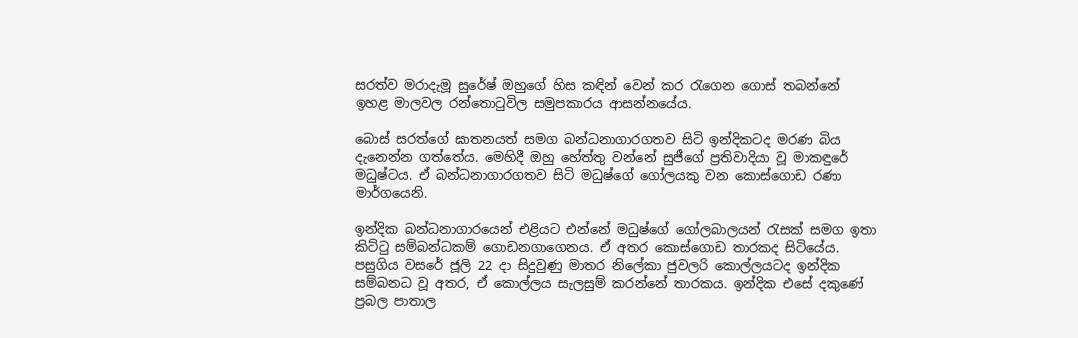සරත්ව මරාදැමූ සුරේෂ් ඔහුගේ හිස කඳින් වෙන් කර රැගෙන ගොස් තබන්නේ ඉහළ මාලවල රන්තොටුවිල සමුපකාරය ආසන්නයේය.

බොස් සරත්ගේ ඝාතනයත් සමග බන්ධනාගාරගතව සිටි ඉන්දිකටද මරණ බිය දැනෙන්න ගත්තේය. මෙහිදී ඔහු හේත්තු වන්නේ සුජීගේ ප්‍රතිවාදියා වූ මාකඳුරේ මධුෂ්ටය. ඒ බන්ධනාගාරගතව සිටි මධුෂ්ගේ ගෝලයකු වන කොස්ගොඩ රණා මාර්ගයෙනි.

ඉන්දික බන්ධනාගාරයෙන් එළියට එන්නේ මධුෂ්ගේ ගෝලබාලයන් රැසක් සමග ඉතා කිට්ටු සම්බන්ධකම් ගොඩනගාගෙනය. ඒ අතර කොස්ගොඩ තාරකද සිටියේය. පසුගිය වසරේ ජූලි 22 දා සිදුවුණු මාතර නිලේකා ජුවලරි කොල්ලයටද ඉන්දික සම්බනධ වූ අතර, ඒ කොල්ලය සැලසුම් කරන්නේ තාරකය. ඉන්දික එසේ දකුණේ ප්‍රබල පාතාල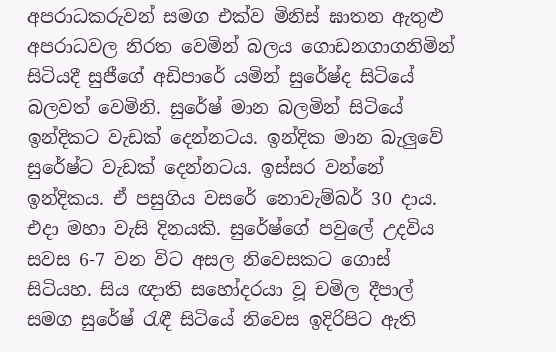අපරාධකරුවන් සමග එක්ව මිනිස් ඝාතන ඇතුළු අපරාධවල නිරත වෙමින් බලය ගොඩනගාගනිමින් සිටියදී සුජීගේ අඩිපාරේ යමින් සුරේෂ්ද සිටියේ බලවත් වෙමිනි. සුරේෂ් මාන බලමින් සිටියේ ඉන්දිකට වැඩක් දෙන්නටය. ඉන්දික මාන බැලුවේ සුරේෂ්ට වැඩක් දෙන්නටය. ඉස්සර වන්නේ ඉන්දිකය. ඒ පසුගිය වසරේ නොවැම්බර් 30 දාය. එදා මහා වැසි දිනයකි. සුරේෂ්ගේ පවුලේ උදවිය සවස 6-7 වන විට අසල නිවෙසකට ගොස් සිටියහ. සිය ඥාති සහෝදරයා වූ චමිල දීපාල් සමග සුරේෂ් රැඳී සිටියේ නිවෙස ඉදිරිපිට ඇති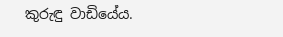කුරුඳු වාඩියේය.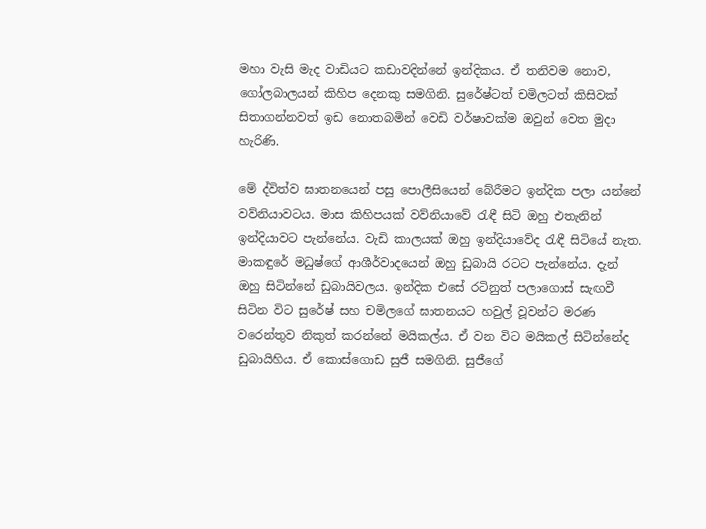මහා වැසි මැද වාඩියට කඩාවදින්නේ ඉන්දිකය. ඒ තනිවම නොව, ගෝලබාලයන් කිහිප දෙනකු සමගිනි. සුරේෂ්ටත් චමිලටත් කිසිවක් සිතාගන්නවත් ඉඩ නොතබමින් වෙඩි වර්ෂාවක්ම ඔවුන් වෙත මුදා හැරිණි.

මේ ද්විත්ව ඝාතනයෙන් පසු පොලීසියෙන් බේරීමට ඉන්දික පලා යන්නේ වව්නියාවටය. මාස කිහිපයක් වව්නියාවේ රැඳී සිටි ඔහු එතැනින් ඉන්දියාවට පැන්නේය. වැඩි කාලයක් ඔහු ඉන්දියාවේද රැඳී සිටියේ නැත. මාකඳුරේ මධුෂ්ගේ ආශීර්වාදයෙන් ඔහු ඩුබායි රටට පැන්නේය. දැන් ඔහු සිටින්නේ ඩුබායිවලය. ඉන්දික එසේ රටිනුත් පලාගොස් සැඟවී සිටින විට සුරේෂ් සහ චමිලගේ ඝාතනයට හවුල් වූවන්ට මරණ වරෙන්තුව නිකුත් කරන්නේ මයිකල්ය. ඒ වන විට මයිකල් සිටින්නේද ඩුබායිහිය. ඒ කොස්ගොඩ සුජී සමගිනි. සුජීගේ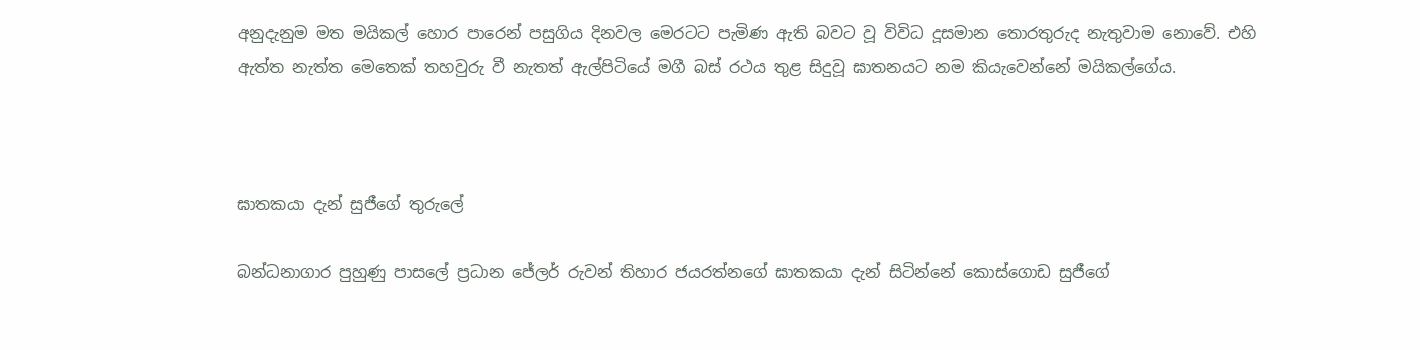අනුදැනුම මත මයිකල් හොර පාරෙන් පසුගිය දිනවල මෙරටට පැමිණ ඇති බවට වූ විවිධ දූසමාන තොරතුරුද නැතුවාම නොවේ. එහි ඇත්ත නැත්ත මෙතෙක් තහවුරු වී නැතත් ඇල්පිටියේ මගී බස් රථය තුළ සිදුවූ ඝාතනයට නම කියැවෙන්නේ මයිකල්ගේය.



ඝාතකයා දැන් සුජීගේ තුරුලේ

බන්ධනාගාර පුහුණු පාසලේ ප්‍රධාන ජේලර් රුවන් තිහාර ජයරත්නගේ ඝාතකයා දැන් සිටින්නේ කොස්ගොඩ සුජීගේ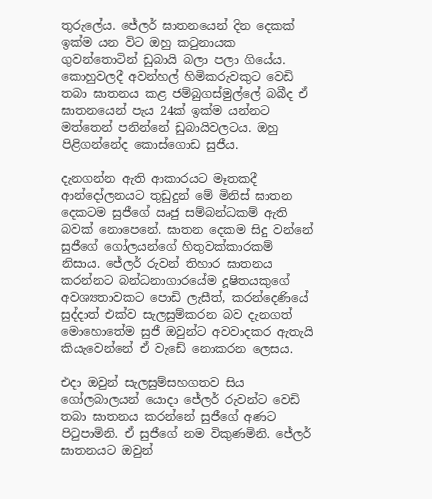තුරුලේය. ජේලර් ඝාතනයෙන් දින දෙකක් ඉක්ම යන විට ඔහු කටුනායක ගුවන්තොටින් ඩුබායි බලා පලා ගියේය. කොහුවලදී අවන්හල් හිමිකරුවකුට වෙඩි තබා ඝාතනය කළ ජම්බුගස්මුල්ලේ බබීද ඒ ඝාතනයෙන් පැය 24ක් ඉක්ම යන්නට මත්තෙන් පනින්නේ ඩුබායිවලටය. ඔහු පිළිගන්නේද කොස්ගොඩ සුජීය.

දැනගන්න ඇති ආකාරයට මෑතකදී ආන්දෝලනයට තුඩුදුන් මේ මිනිස් ඝාතන දෙකටම සුජීගේ ඍජු සම්බන්ධකම් ඇති බවක් නොපෙනේ. ඝාතන දෙකම සිදු වන්නේ සුජීගේ ගෝලයන්ගේ හිතුවක්කාරකම් නිසාය. ජේලර් රුවන් තිහාර ඝාතනය කරන්නට බන්ධනාගාරයේම දූෂිතයකුගේ අවශ්‍යතාවකට පොඩි ලැසීත්, කරන්දෙණියේ සුද්දාත් එක්ව සැලසුම්කරන බව දැනගත් මොහොතේම සුජී ඔවුන්ට අවවාදකර ඇතැයි කියැවෙන්නේ ඒ වැඩේ නොකරන ලෙසය.

එදා ඔවුන් සැලසුම්සහගතව සිය ගෝලබාලයන් යොදා ජේලර් රුවන්ට වෙඩි තබා ඝාතනය කරන්නේ සුජීගේ අණට පිටුපාමිනි. ඒ සුජීගේ නම විකුණමිනි. ජේලර් ඝාතනයට ඔවුන්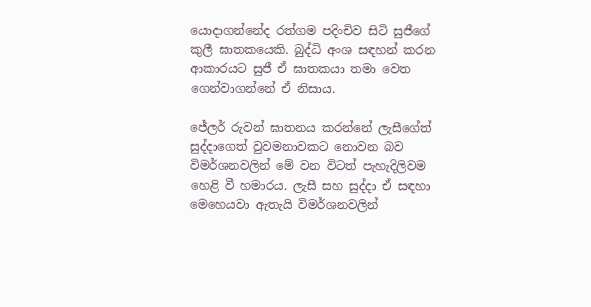යොදාගන්නේද රත්ගම පදිංචිව සිටි සුජීගේ කුලී ඝාතකයෙකි. බුද්ධි අංශ සඳහන් කරන ආකාරයට සුජී ඒ ඝාතකයා තමා වෙත ගෙන්වාගන්නේ ඒ නිසාය.

ජේලර් රුවන් ඝාතනය කරන්නේ ලැසීගේත් සුද්දාගෙත් වුවමනාවකට නොවන බව විමර්ශනවලින් මේ වන විටත් පැහැදිලිවම හෙළි වී හමාරය. ලැසී සහ සුද්දා ඒ සඳහා මෙහෙයවා ඇතැයි විමර්ශනවලින්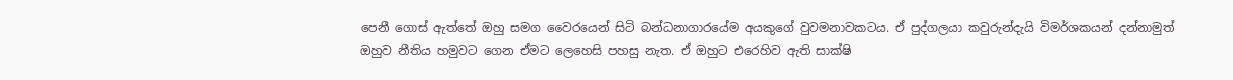පෙනී ගොස් ඇත්තේ ඔහු සමග වෛරයෙන් සිටි බන්ධනාගාරයේම අයකුගේ වුවමනාවකටය. ඒ පුද්ගලයා කවුරුන්දැයි විමර්ශකයන් දන්නාමුත් ඔහුව නීතිය හමුවට ගෙන ඒමට ලෙහෙසි පහසු නැත. ඒ ඔහුට එරෙහිව ඇති සාක්ෂි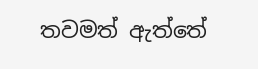තවමත් ඇත්තේ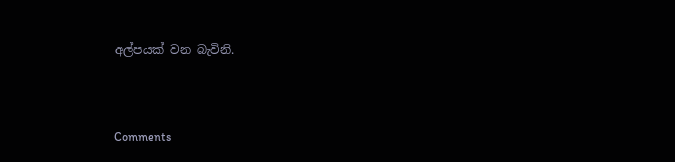අල්පයක් වන බැවිනි.



Comments